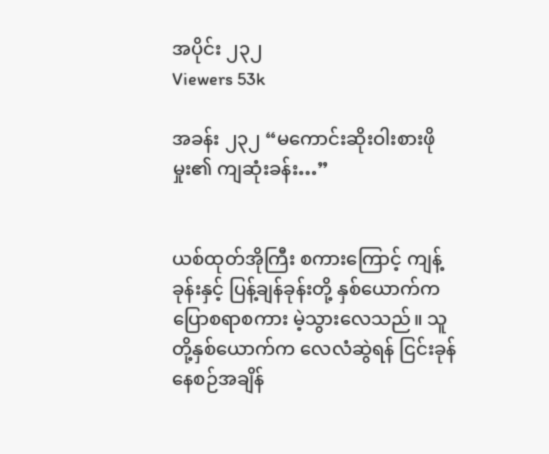အပိုင်း ၂၃၂
Viewers 53k

အခန်း ၂၃၂ “မကောင်းဆိုးဝါးစားဖိုမှုး၏ ကျဆုံးခန်း…”


ယစ်ထုတ်အိုကြီး စကားကြောင့် ကျန့်ခုန်းနှင့် ပြန့်ချန်ခုန်းတို့ နှစ်ယောက်က ပြောစရာစကား မဲ့သွားလေသည်။ သူတို့နှစ်ယောက်က လေလံဆွဲရန် ငြင်းခုန်နေစဉ်အချိန်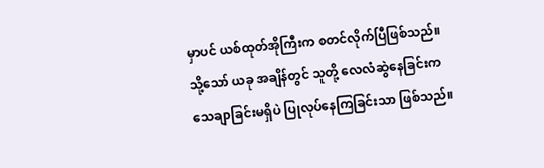မှာပင် ယစ်ထုတ်အိုကြီးက စတင်လိုက်ပြီဖြစ်သည်။ သို့သော် ယခု အချိန်တွင် သူတို့ လေလံဆွဲနေခြင်းက သေချာခြင်းမရှိပဲ ပြုလုပ်နေကြခြင်းသာ ဖြစ်သည်။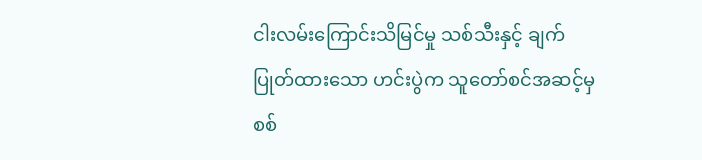ငါးလမ်းကြောင်းသိမြင်မှု သစ်သီးနှင့် ချက်ပြုတ်ထားသော ဟင်းပွဲက သူတော်စင်အဆင့်မှ စစ်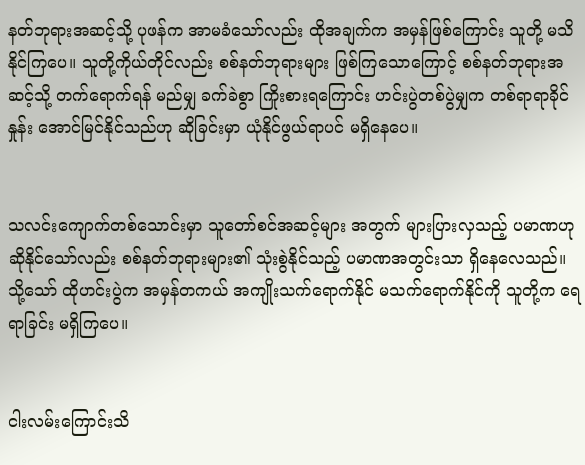နတ်ဘုရားအဆင့်သို့ ပုဖန်က အာမခံသော်လည်း ထိုအချက်က အမှန်ဖြစ်ကြောင်း သူတို့ မသိနိုင်ကြပေ။ သူတို့ကိုယ်တိုင်လည်း စစ်နတ်ဘုရားများ ဖြစ်ကြသောကြောင့် စစ်နတ်ဘုရားအဆင့်သို့ တက်ရောက်ရန် မည်မျှ ခက်ခဲစွာ ကြိုးစားရကြောင်း ဟင်းပွဲတစ်ပွဲမျှက တစ်ရာရာခိုင်နှုန်း အောင်မြင်နိုင်သည်ဟု ဆိုခြင်းမှာ ယုံနိုင်ဖွယ်ရာပင် မရှိနေပေ။


သလင်းကျောက်တစ်သောင်းမှာ သူတော်စင်အဆင့်များ အတွက် များပြားလှသည့် ပမာဏဟု ဆိုနိုင်သော်လည်း စစ်နတ်ဘုရားများ၏ သုံးစွဲနိုင်သည့် ပမာဏအတွင်းသာ ရှိနေလေသည်။ သို့သော် ထိုဟင်းပွဲက အမှန်တကယ် အကျိုးသက်ရောက်နိုင် မသက်ရောက်နိုင်ကို သူတို့က ရေရာခြင်း မရှိကြပေ။


ငါးလမ်းကြောင်းသိ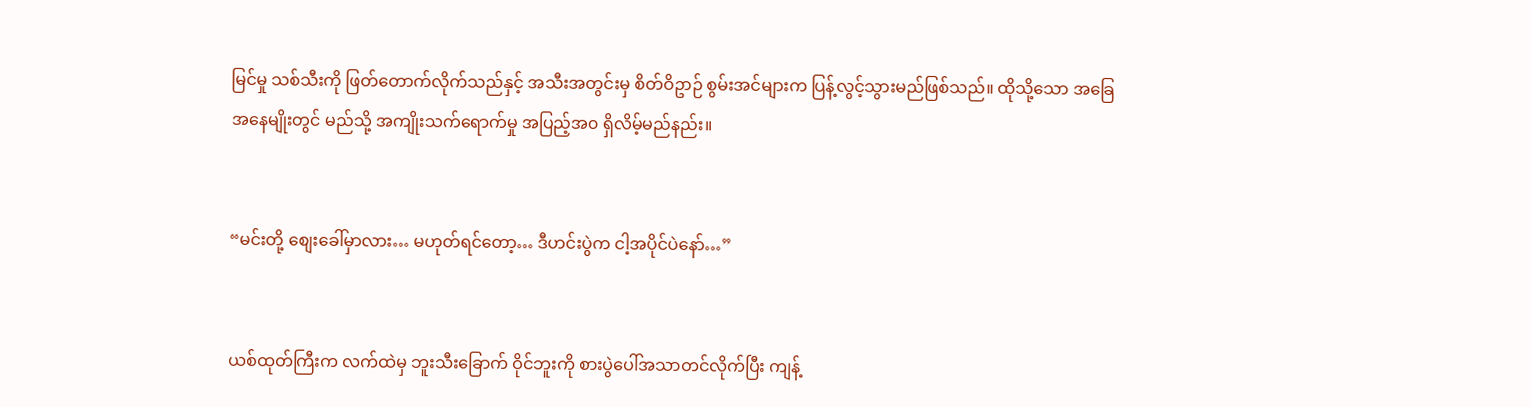မြင်မှု သစ်သီးကို ဖြတ်တောက်လိုက်သည်နှင့် အသီးအတွင်းမှ စိတ်ဝိဥာဉ် စွမ်းအင်များက ပြန့်လွင့်သွားမည်ဖြစ်သည်။ ထိုသို့သော အခြေအနေမျိုးတွင် မည်သို့ အကျိုးသက်ရောက်မှု အပြည့်အ၀ ရှိလိမ့်မည်နည်း။


“မင်းတို့ စျေးခေါ်မှာလား… မဟုတ်ရင်တော့… ဒီဟင်းပွဲက ငါ့အပိုင်ပဲနော်…”


ယစ်ထုတ်ကြီးက လက်ထဲမှ ဘူးသီးခြောက် ဝိုင်ဘူးကို စားပွဲပေါ်အသာတင်လိုက်ပြီး ကျန့်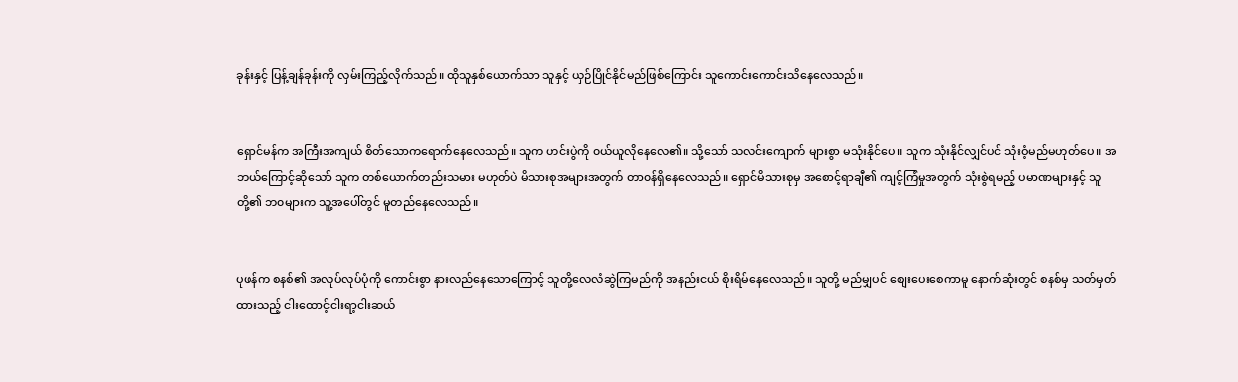ခုန်းနှင့် ပြန့်ချန်ခုန်းကို လှမ်းကြည့်လိုက်သည်။ ထိုသူနှစ်ယောက်သာ သူနှင့် ယှဉ်ပြိုင်နိုင်မည်ဖြစ်ကြောင်း သူကောင်းကောင်းသိနေလေသည်။


ရှောင်မန်က အကြီးအကျယ် စိတ်သောကရောက်နေလေသည်။ သူက ဟင်းပွဲကို ၀ယ်ယူလိုနေလေ၏။ သို့သော် သလင်းကျောက် များစွာ မသုံးနိုင်ပေ။ သူက သုံးနိုင်လျှင်ပင် သုံးဝံ့မည်မဟုတ်ပေ။ အဘယ်ကြောင့်ဆိုသော် သူက တစ်ယောက်တည်းသမား မဟုတ်ပဲ မိသားစုအများအတွက် တာ၀န်ရှိနေလေသည်။ ရှောင်မိသားစုမှ အစောင့်ရာချီ၏ ကျင့်ကြံမှုအတွက် သုံးစွဲရမည့် ပမာဏများနှင့် သူတို့၏ ဘ၀များက သူ့အပေါ်တွင် မူတည်နေလေသည်။


ပုဖန်က စနစ်၏ အလုပ်လုပ်ပုံကို ကောင်းစွာ နားလည်နေသောကြောင့် သူတို့လေလံဆွဲကြမည်ကို အနည်းငယ် စိုးရိမ်နေလေသည်။ သူတို့ မည်မျှပင် စျေးပေးစေကာမူ နောက်ဆုံးတွင် စနစ်မှ သတ်မှတ်ထားသည့် ငါးထောင့်ငါးရာ့ငါးဆယ်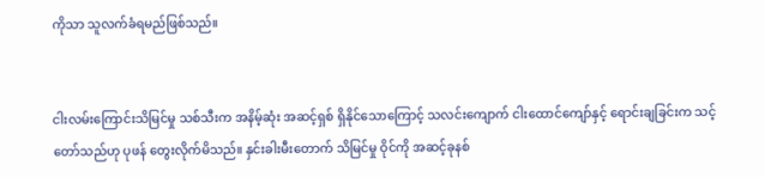ကိုသာ သူလက်ခံရမည်ဖြစ်သည်။


ငါးလမ်းကြောင်းသိမြင်မှု သစ်သီးက အနိမ့်ဆုံး အဆင့်ရှစ် ရှိနိုင်သောကြောင့် သလင်းကျောက် ငါးထောင်ကျော်နှင့် ရောင်းချခြင်းက သင့်တော်သည်ဟု ပုဖန် တွေးလိုက်မိသည်။ နှင်းခါးမီးတောက် သိမြင်မှု ဝိုင်ကို အဆင့်ခုနစ်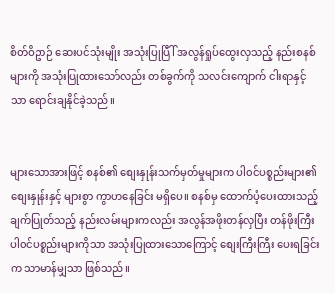စိတ်ဝိဥာဉ် ဆေးပင်သုံးမျိုး အသုံးပြုပြီါ် အလွန်ရှုပ်ထွေးလှသည့် နည်းစနစ်များကို အသုံးပြုထားသော်လည်း တစ်ခွက်ကို သလင်းကျောက် ငါးရာနှင့်သာ ရောင်းချနိုင်ခဲ့သည်။


များသောအားဖြင့် စနစ်၏ စျေးနှုန်းသက်မှတ်မှုများက ပါ၀င်ပစ္စည်းများ၏ စျေးနှုန်းနှင့် များစွာ ကွာဟနေခြင်း မရှိပေ။ စနစ်မှ ထောက်ပံ့ပေးထားသည့် ချက်ပြုတ်သည့် နည်းလမ်းများကလည်း အလွန်အဖိုးတန်လှပြီး တန်ဖိုးကြီး ပါ၀င်ပစ္စည်းများကိုသာ အသုံးပြုထားသောကြောင့် စျေးကြီးကြီး ပေးရခြင်းက သာမာန်မျှသာ ဖြစ်သည်။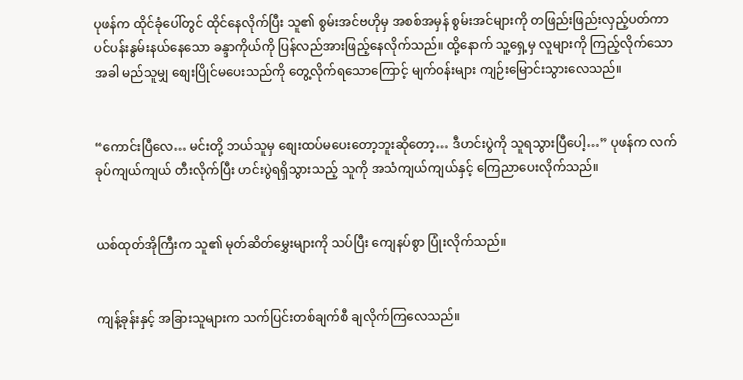ပုဖန်က ထိုင်ခုံပေါ်တွင် ထိုင်နေလိုက်ပြီး သူ၏ စွမ်းအင်ဗဟိုမှ အစစ်အမှန် စွမ်းအင်များကို တဖြည်းဖြည်းလှည့်ပတ်ကာ ပင်ပန်းနွမ်းနယ်နေသော ခန္ဒာကိုယ်ကို ပြန်လည်အားဖြည့်နေလိုက်သည်။ ထို့နောက် သူ့ရှေ့မှ လူများကို ကြည့်လိုက်သောအခါ မည်သူမျှ စျေးပြိုင်မပေးသည်ကို တွေ့လိုက်ရသောကြောင့် မျက်၀န်းများ ကျဉ်းမြောင်းသွားလေသည်။


“ကောင်းပြီလေ… မင်းတို့ ဘယ်သူမှ စျေးထပ်မပေးတော့ဘူးဆိုတော့… ဒီဟင်းပွဲကို သူရသွားပြီပေါ့…” ပုဖန်က လက်ခုပ်ကျယ်ကျယ် တီးလိုက်ပြီး ဟင်းပွဲရရှိသွားသည့် သူကို အသံကျယ်ကျယ်နှင့် ကြေညာပေးလိုက်သည်။


ယစ်ထုတ်အိုကြီးက သူ၏ မုတ်ဆိတ်မွှေးများကို သပ်ပြီး ကျေနပ်စွာ ပြုံးလိုက်သည်။


ကျန့်ခုန်းနှင့် အခြားသူများက သက်ပြင်းတစ်ချက်စီ ချလိုက်ကြလေသည်။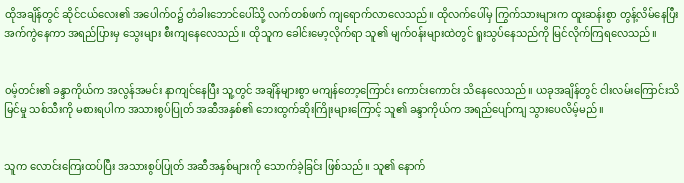ထိုအချိန်တွင် ဆိုင်ငယ်လေး၏ အပေါက်၀၌ တံခါးဘောင်ပေါ်သို့ လက်တစ်ဖက် ကျရောက်လာလေသည်။ ထိုလက်ပေါ်မှ ကြွက်သားများက ထူးဆန်းစွာ တွန့်လိမ်နေပြီး အက်ကွဲနေကာ အရည်ပြားမှ သွေးများ စီးကျနေလေသည်။ ထိုသူက ခေါင်းမော့လိုက်ရာ သူ၏ မျက်၀န်းများထဲတွင် ရူးသွပ်နေသည်ကို မြင်လိုက်ကြရလေသည်။


၀မ့်တင်း၏ ခန္ဒာကိုယ်က အလွန်အမင်း နာကျင်နေပြီး သူ့တွင် အချိန်များစွာ မကျန်တော့ကြောင်း ကောင်းကောင်း သိနေလေသည်။ ယခုအချိန်တွင် ငါးလမ်းကြောင်းသိမြင်မှု သစ်သီးကို မစားရပါက အသားစွပ်ပြုတ် အဆီအနှစ်၏ ဘေးထွက်ဆိုးကြိုးများကြောင့် သူ၏ ခန္ဒာကိုယ်က အရည်ပျော်ကျ သွားပေလိမ့်မည်။


သူက လောင်းကြေးထပ်ပြီး အသားစွပ်ပြုတ် အဆီအနှစ်များကို သောက်ခဲ့ခြင်း ဖြစ်သည်။ သူ၏ နောက်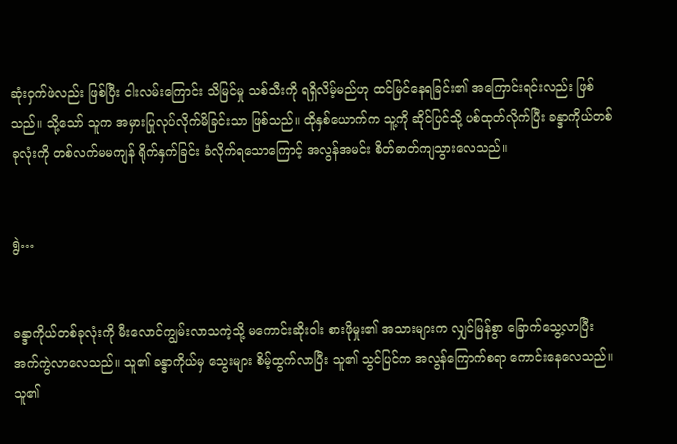ဆုံးဝှက်ဖဲလည်း ဖြစ်ပြီး ငါးလမ်းကြောင်း သိမြင်မှု သစ်သီးကို ရရှိလိမ့်မည်ဟု ထင်မြင်နေရခြင်း၏ အကြောင်းရင်းလည်း ဖြစ်သည်။ သို့သော် သူက အမှားပြုလုပ်လိုက်မိခြင်းသာ ဖြစ်သည်။ ထိုနှစ်ယောက်က သူ့ကို ဆိုင်ပြင်သို့ ပစ်ထုတ်လိုက်ပြီး ခန္ဒာကိုယ်တစ်ခုလုံးကို တစ်လက်မမကျန် ရိုက်နှက်ခြင်း ခံလိုက်ရသောကြောင့် အလွန်အမင်း စိတ်ဓာတ်ကျသွားလေသည်။


ရွဲ…


ခန္ဒာကိုယ်တစ်ခုလုံးကို မီးလောင်ကျွမ်းလာသကဲ့သို့ မကောင်းဆိုးဝါး စားဖိုမှုး၏ အသားများက လျှင်မြန်စွာ ခြောက်သွေ့လာပြီး အက်ကွဲလာလေသည်။ သူ၏ ခန္ဒာကိုယ်မှ သွေးများ စိမ့်ထွက်လာပြီး သူ၏ သွင်ပြင်က အလွန်ကြောက်စရာ ကောင်းနေလေသည်။ သူ၏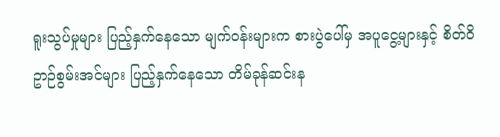ရူးသွပ်မှုများ ပြည့်နှက်နေသော မျက်၀န်းများက စားပွဲပေါ်မှ အပူငွေ့များနှင့် စိတ်ဝိဥာဉ်စွမ်းအင်များ ပြည့်နှက်နေသော တိမ်ခုန်ဆင်းန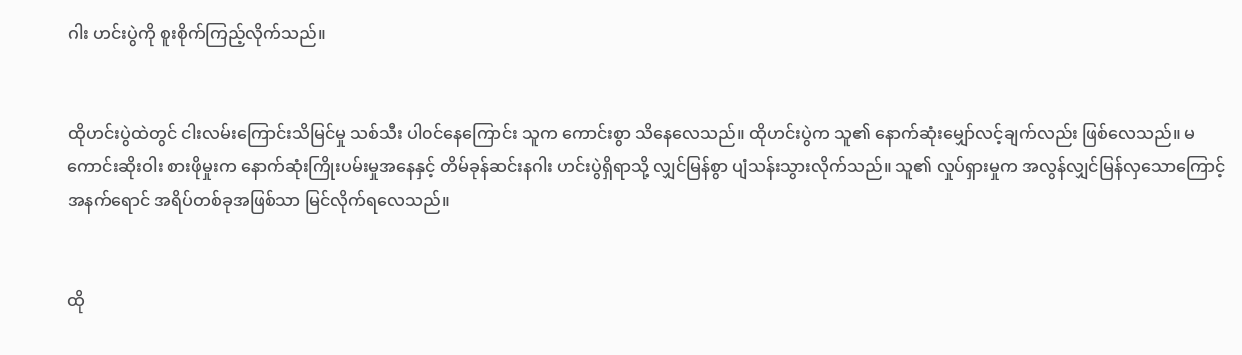ဂါး ဟင်းပွဲကို စူးစိုက်ကြည့်လိုက်သည်။


ထိုဟင်းပွဲထဲတွင် ငါးလမ်းကြောင်းသိမြင်မှု သစ်သီး ပါ၀င်နေကြောင်း သူက ကောင်းစွာ သိနေလေသည်။ ထိုဟင်းပွဲက သူ၏ နောက်ဆုံးမျှော်လင့်ချက်လည်း ဖြစ်လေသည်။ မကောင်းဆိုးဝါး စားဖိုမှုးက နောက်ဆုံးကြိုးပမ်းမှုအနေနှင့် တိမ်ခုန်ဆင်းနဂါး ဟင်းပွဲရှိရာသို့ လျှင်မြန်စွာ ပျံသန်းသွားလိုက်သည်။ သူ၏ လှုပ်ရှားမှုက အလွန်လျှင်မြန်လှသောကြောင့် အနက်ရောင် အရိပ်တစ်ခုအဖြစ်သာ မြင်လိုက်ရလေသည်။


ထို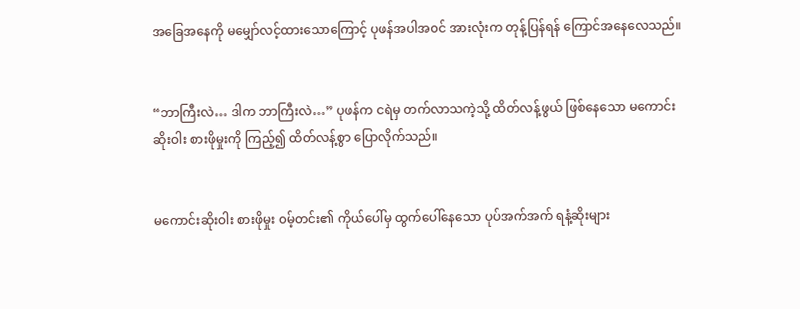အခြေအနေကို မမျှော်လင့်ထားသောကြောင့် ပုဖန်အပါအ၀င် အားလုံးက တုန့်ပြန်ရန် ကြောင်အနေလေသည်။


“ဘာကြီးလဲ… ဒါက ဘာကြီးလဲ…” ပုဖန်က ငရဲမှ တက်လာသကဲ့သို့ ထိတ်လန့်ဖွယ် ဖြစ်နေသော မကောင်းဆိုးဝါး စားဖိုမှုးကို ကြည့်၍ ထိတ်လန့်စွာ ပြောလိုက်သည်။


မကောင်းဆိုးဝါး စားဖိုမှုး ၀မ့်တင်း၏ ကိုယ်ပေါ်မှ ထွက်ပေါ်နေသော ပုပ်အက်အက် ရနံ့ဆိုးများ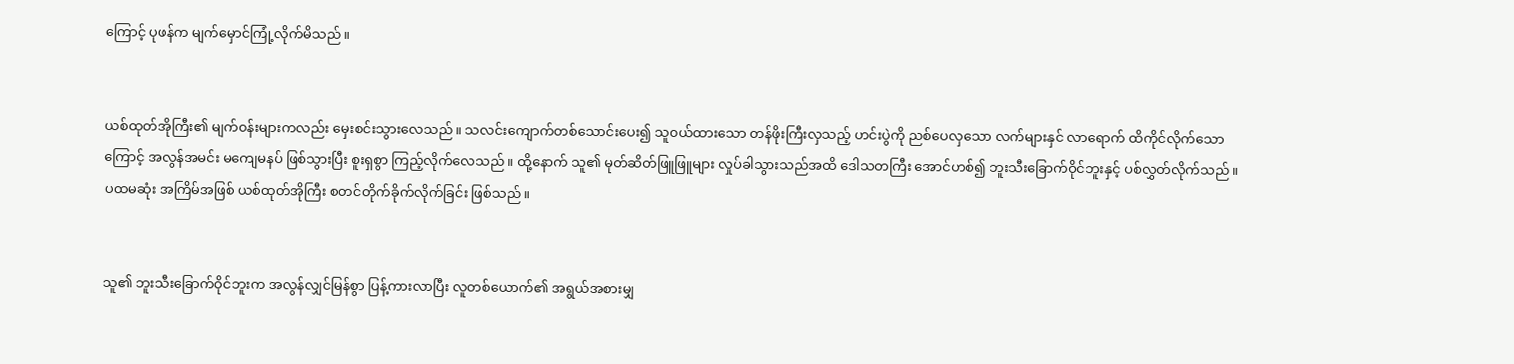ကြောင့် ပုဖန်က မျက်မှောင်ကြုံ့လိုက်မိသည်။


ယစ်ထုတ်အိုကြီး၏ မျက်၀န်းများကလည်း မှေးစင်းသွားလေသည်။ သလင်းကျောက်တစ်သောင်းပေး၍ သူ၀ယ်ထားသော တန်ဖိုးကြီးလှသည့် ဟင်းပွဲကို ညစ်ပေလှသော လက်များနှင် လာရောက် ထိကိုင်လိုက်သောကြောင့် အလွန်အမင်း မကျေမနပ် ဖြစ်သွားပြီး စူးရှစွာ ကြည့်လိုက်လေသည်။ ထို့နောက် သူ၏ မုတ်ဆိတ်ဖြူဖြူများ လှုပ်ခါသွားသည်အထိ ဒေါသတကြီး အောင်ဟစ်၍ ဘူးသီးခြောက်ဝိုင်ဘူးနှင့် ပစ်လွှတ်လိုက်သည်။ ပထမဆုံး အကြိမ်အဖြစ် ယစ်ထုတ်အိုကြီး စတင်တိုက်ခိုက်လိုက်ခြင်း ဖြစ်သည်။


သူ၏ ဘူးသီးခြောက်ဝိုင်ဘူးက အလွန်လျှင်မြန်စွာ ပြန့်ကားလာပြီး လူတစ်ယောက်၏ အရွယ်အစားမျှ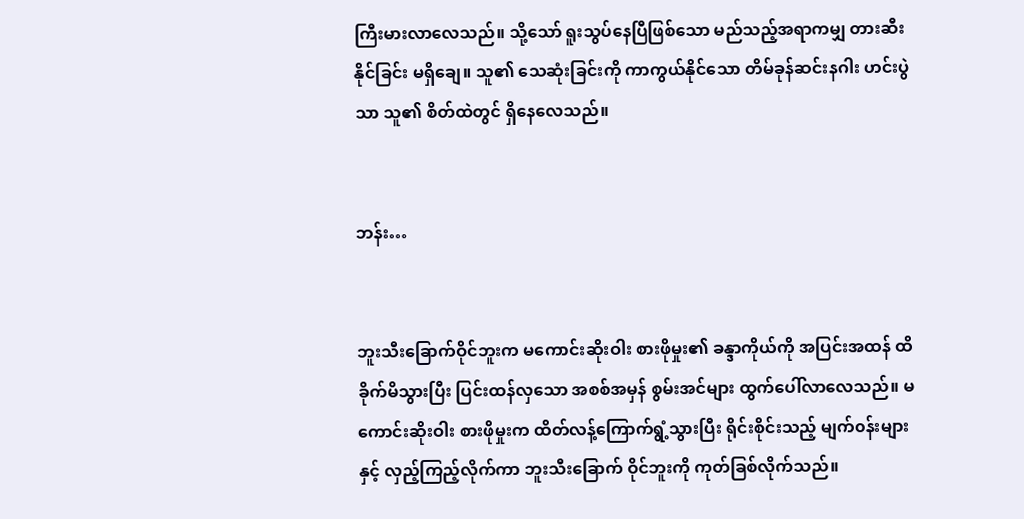ကြီးမားလာလေသည်။ သို့သော် ရူးသွပ်နေပြီဖြစ်သော မည်သည့်အရာကမျှ တားဆီးနိုင်ခြင်း မရှိချေ။ သူ၏ သေဆုံးခြင်းကို ကာကွယ်နိုင်သော တိမ်ခုန်ဆင်းနဂါး ဟင်းပွဲသာ သူ၏ စိတ်ထဲတွင် ရှိနေလေသည်။


ဘန်း…


ဘူးသီးခြောက်ဝိုင်ဘူးက မကောင်းဆိုးဝါး စားဖိုမှုး၏ ခန္ဒာကိုယ်ကို အပြင်းအထန် ထိခိုက်မိသွားပြီး ပြင်းထန်လှသော အစစ်အမှန် စွမ်းအင်များ ထွက်ပေါ်လာလေသည်။ မကောင်းဆိုးဝါး စားဖိုမှုးက ထိတ်လန့်ကြောက်ရွံ့သွားပြီး ရိုင်းစိုင်းသည့် မျက်၀န်းများနှင့် လှည့်ကြည့်လိုက်ကာ ဘူးသီးခြောက် ဝိုင်ဘူးကို ကုတ်ခြစ်လိုက်သည်။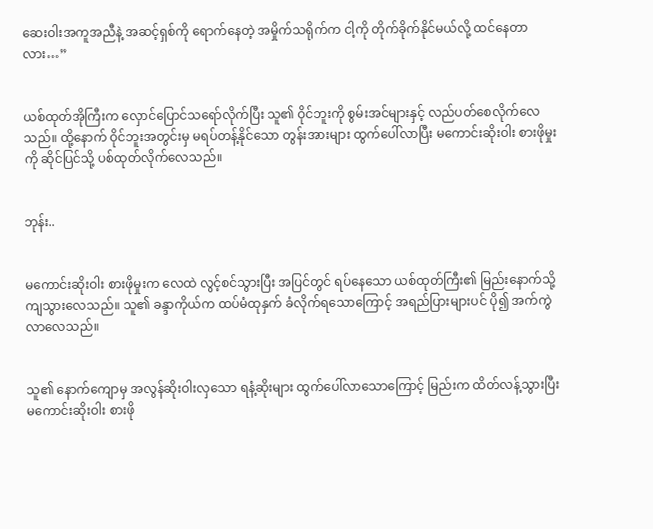ဆေးဝါးအကူအညီနဲ့ အဆင့်ရှစ်ကို ရောက်နေတဲ့ အမှိုက်သရိုက်က ငါ့ကို တိုက်ခိုက်နိုင်မယ်လို့ ထင်နေတာလား…”


ယစ်ထုတ်အိုကြီးက လှောင်ပြောင်သရော်လိုက်ပြီး သူ၏ ဝိုင်ဘူးကို စွမ်းအင်များနှင့် လည်ပတ်စေလိုက်လေသည်။ ထို့နောက် ဝိုင်ဘူးအတွင်းမှ မရပ်တန့်နိုင်သော တွန်းအားများ ထွက်ပေါ်လာပြီး မကောင်းဆိုးဝါး စားဖိုမှုးကို ဆိုင်ပြင်သို့ ပစ်ထုတ်လိုက်လေသည်။


ဘုန်း..


မကောင်းဆိုးဝါး စားဖိုမှုးက လေထဲ လွင့်စင်သွားပြီး အပြင်တွင် ရပ်နေသော ယစ်ထုတ်ကြီး၏ မြည်းနောက်သို့ ကျသွားလေသည်။ သူ၏ ခန္ဒာကိုယ်က ထပ်မံထုနှက် ခံလိုက်ရသောကြောင့် အရည်ပြားများပင် ပို၍ အက်ကွဲလာလေသည်။


သူ၏ နောက်ကျောမှ အလွန်ဆိုးဝါးလှသော ရနံ့ဆိုးများ ထွက်ပေါ်လာသောကြောင့် မြည်းက ထိတ်လန့်သွားပြီး မကောင်းဆိုးဝါး စားဖို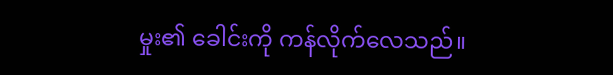မှုး၏ ခေါင်းကို ကန်လိုက်လေသည်။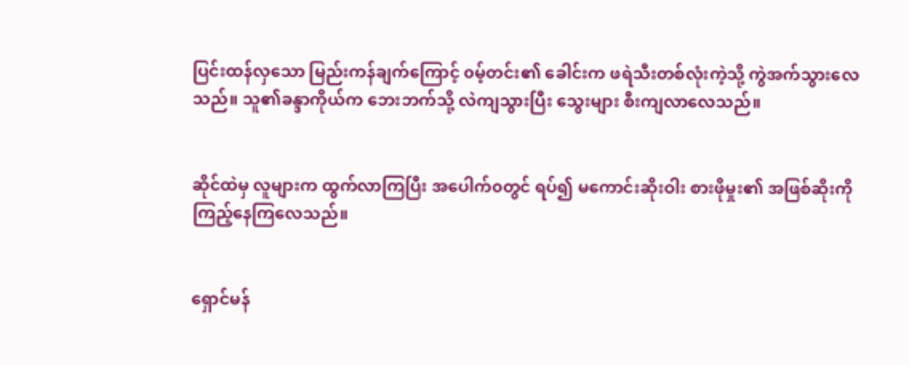ပြင်းထန်လှသော မြည်းကန်ချက်ကြောင့် ၀မ့်တင်း၏ ခေါင်းက ဖရဲသီးတစ်လုံးကဲ့သို့ ကွဲအက်သွားလေသည်။ သူ၏ခန္ဒာကိုယ်က ဘေးဘက်သို့ လဲကျသွားပြီး သွေးများ စီးကျလာလေသည်။


ဆိုင်ထဲမှ လူများက ထွက်လာကြပြီး အပေါက်၀တွင် ရပ်၍ မကောင်းဆိုးဝါး စားဖိုမှုး၏ အဖြစ်ဆိုးကို ကြည့်နေကြလေသည်။


ရှောင်မန်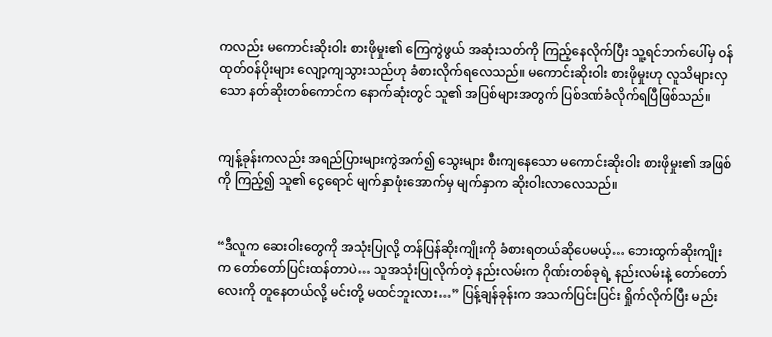ကလည်း မကောင်းဆိုးဝါး စားဖိုမှုး၏ ကြေကွဲဖွယ် အဆုံးသတ်ကို ကြည့်နေလိုက်ပြီး သူ့ရင်ဘက်ပေါ်မှ ၀န်ထုတ်၀န်ပိုးများ လျော့ကျသွားသည်ဟု ခံစားလိုက်ရလေသည်။ မကောင်းဆိုးဝါး စားဖိုမှုးဟု လူသိများလှသော နတ်ဆိုးတစ်ကောင်က နောက်ဆုံးတွင် သူ၏ အပြစ်များအတွက် ပြစ်ဒဏ်ခံလိုက်ရပြီဖြစ်သည်။


ကျန့်ခုန်းကလည်း အရည်ပြားများကွဲအက်၍ သွေးများ စီးကျနေသော မကောင်းဆိုးဝါး စားဖိုမှုး၏ အဖြစ်ကို ကြည့်၍ သူ၏ ငွေရောင် မျက်နှာဖုံးအောက်မှ မျက်နှာက ဆိုးဝါးလာလေသည်။


“ဒီလူက ဆေးဝါးတွေကို အသုံးပြုလို့ တန်ပြန်ဆိုးကျိုးကို ခံစားရတယ်ဆိုပေမယ့်… ဘေးထွက်ဆိုးကျိုးက တော်တော်ပြင်းထန်တာပဲ… သူအသုံးပြုလိုက်တဲ့ နည်းလမ်းက ဂိုဏ်းတစ်ခုရဲ့ နည်းလမ်းနဲ့ တော်တော်လေးကို တူနေတယ်လို့ မင်းတို့ မထင်ဘူးလား…” ပြန့်ချန်ခုန်းက အသက်ပြင်းပြင်း ရှိုက်လိုက်ပြီး မည်း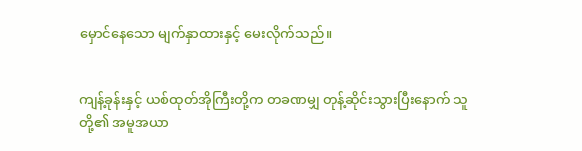မှောင်နေသော မျက်နှာထားနှင့် မေးလိုက်သည်။


ကျန့်ခုန်းနှင့် ယစ်ထုတ်အိုကြီးတို့က တခဏမျှ တုန့်ဆိုင်းသွားပြီးနောက် သူတို့၏ အမူအယာ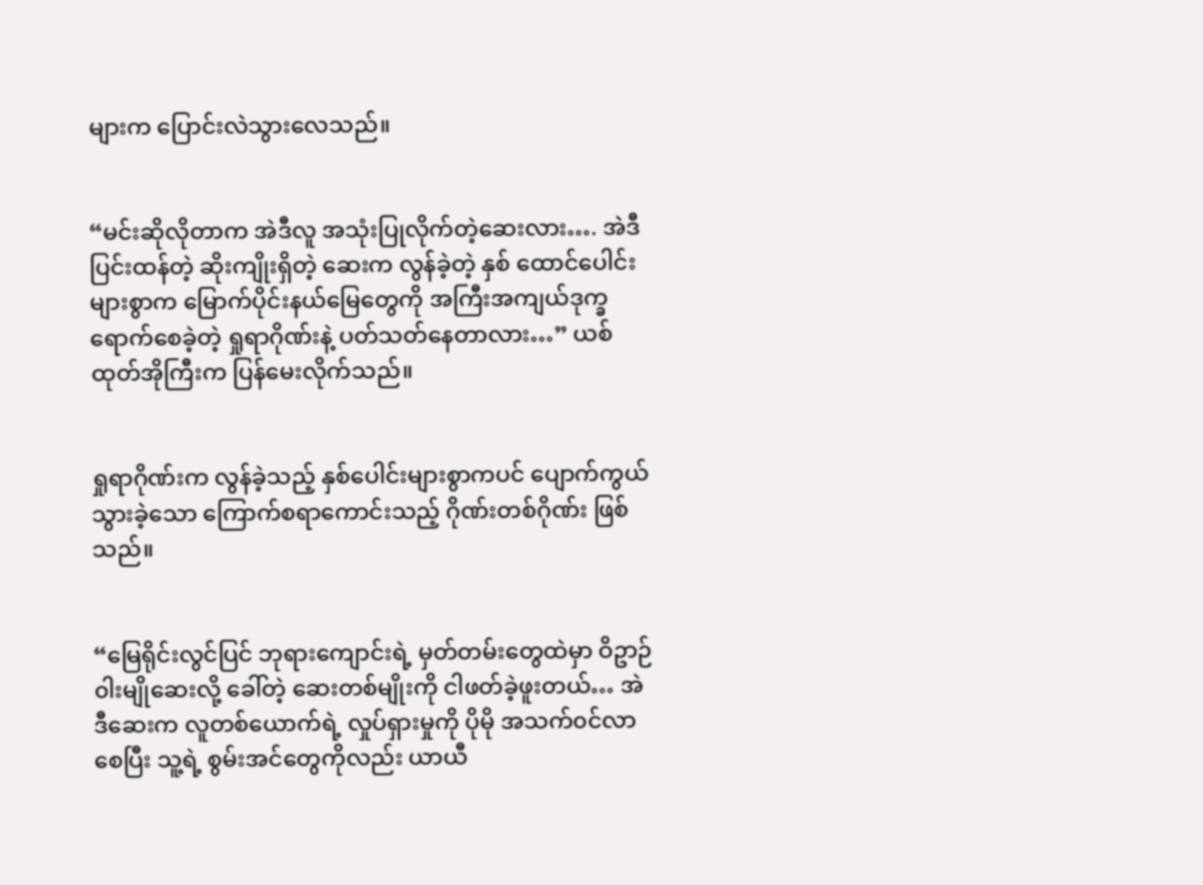များက ပြောင်းလဲသွားလေသည်။


“မင်းဆိုလိုတာက အဲဒီလူ အသုံးပြုလိုက်တဲ့ဆေးလား…. အဲဒီ ပြင်းထန်တဲ့ ဆိုးကျိုးရှိတဲ့ ဆေးက လွန်ခဲ့တဲ့ နှစ် ထောင်ပေါင်း များစွာက မြောက်ပိုင်းနယ်မြေတွေကို အကြီးအကျယ်ဒုက္ခရောက်စေခဲ့တဲ့ ရှုရာဂိုဏ်းနဲ့ ပတ်သတ်နေတာလား…” ယစ်ထုတ်အိုကြီးက ပြန်မေးလိုက်သည်။


ရှုရာဂိုဏ်းက လွန်ခဲ့သည့် နှစ်ပေါင်းများစွာကပင် ပျောက်ကွယ်သွားခဲ့သော ကြောက်စရာကောင်းသည့် ဂိုဏ်းတစ်ဂိုဏ်း ဖြစ်သည်။


“မြေရိုင်းလွင်ပြင် ဘုရားကျောင်းရဲ့ မှတ်တမ်းတွေထဲမှာ ဝိဥာဉ်၀ါးမျိုဆေးလို့ ခေါ်တဲ့ ဆေးတစ်မျိုးကို ငါဖတ်ခဲ့ဖူးတယ်… အဲဒီဆေးက လူတစ်ယောက်ရဲ့ လှုပ်ရှားမှုကို ပိုမို အသက်၀င်လာစေပြီး သူ့ရဲ့ စွမ်းအင်တွေကိုလည်း ယာယီ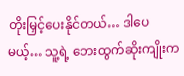တိုးမြှင့်ပေးနိုင်တယ်… ဒါပေမယ့်… သူ့ရဲ့ ဘေးထွက်ဆိုးကျိုးက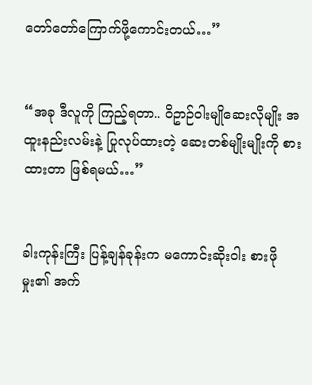တော်တော်ကြောက်ဖို့ကောင်းတယ်…”


“အခု ဒီလူကို ကြည့်ရတာ.. ဝိဥာဉ်၀ါးမျိုဆေးလိုမျိုး အထူးနည်းလမ်းနဲ့ ပြုလုပ်ထားတဲ့ ဆေးတစ်မျိုးမျိုးကို စားထားတာ ဖြစ်ရမယ်…”


ခါးကုန်းကြီး ပြန့်ချန်ခုန်းက မကောင်းဆိုးဝါး စားဖိုမှုး၏ အက်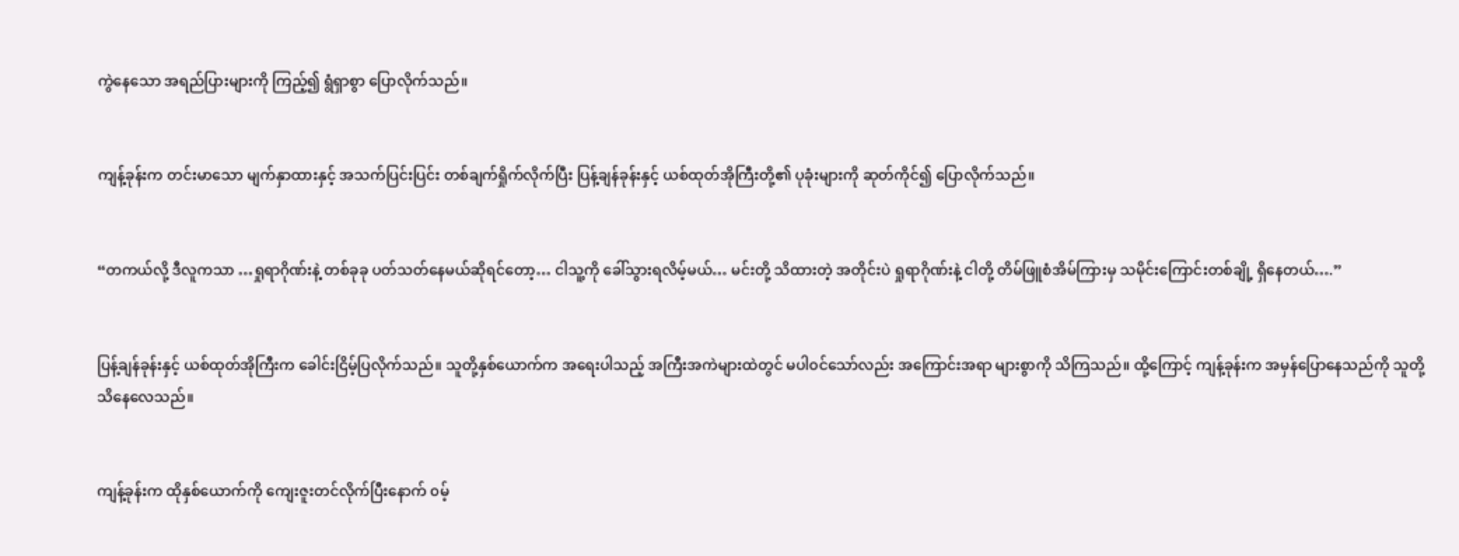ကွဲနေသော အရည်ပြားများကို ကြည့်၍ ရွံရှာစွာ ပြောလိုက်သည်။


ကျန့်ခုန်းက တင်းမာသော မျက်နှာထားနှင့် အသက်ပြင်းပြင်း တစ်ချက်ရှိုက်လိုက်ပြီး ပြန့်ချန်ခုန်းနှင့် ယစ်ထုတ်အိုကြီးတို့၏ ပုခုံးများကို ဆုတ်ကိုင်၍ ပြောလိုက်သည်။


“တကယ်လို့ ဒီလူကသာ …ရှုရာဂိုဏ်းနဲ့ တစ်ခုခု ပတ်သတ်နေမယ်ဆိုရင်တော့… ငါသူ့ကို ခေါ်သွားရလိမ့်မယ်… မင်းတို့ သိထားတဲ့ အတိုင်းပဲ ရှုရာဂိုဏ်းနဲ့ ငါတို့ တိမ်ဖြူစံအိမ်ကြားမှ သမိုင်းကြောင်းတစ်ချို့ ရှိနေတယ်….”


ပြန့်ချန်ခုန်းနှင့် ယစ်ထုတ်အိုကြီးက ခေါင်းငြိမ့်ပြလိုက်သည်။ သူတို့နှစ်ယောက်က အရေးပါသည့် အကြီးအကဲများထဲတွင် မပါ၀င်သော်လည်း အကြောင်းအရာ များစွာကို သိကြသည်။ ထို့ကြောင့် ကျန့်ခုန်းက အမှန်ပြောနေသည်ကို သူတို့ သိနေလေသည်။


ကျန့်ခုန်းက ထိုနှစ်ယောက်ကို ကျေးဇူးတင်လိုက်ပြီးနောက် ၀မ့်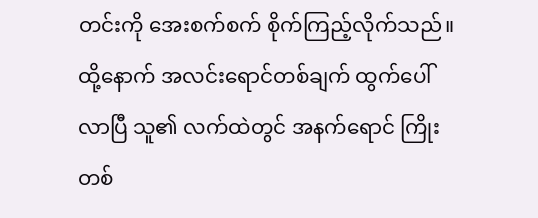တင်းကို အေးစက်စက် စိုက်ကြည့်လိုက်သည်။ ထို့နောက် အလင်းရောင်တစ်ချက် ထွက်ပေါ်လာပြီ သူ၏ လက်ထဲတွင် အနက်ရောင် ကြိုးတစ်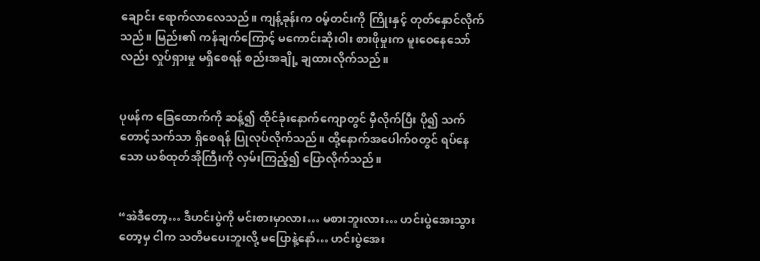ချောင်း ရောက်လာလေသည်။ ကျန့်ခုန်းက ၀မ့်တင်းကို ကြိုးနှင့် တုတ်နှောင်လိုက်သည်။ မြည်း၏ ကန်ချက်ကြောင့် မကောင်းဆိုးဝါး စားဖိုမှုးက မူးဝေနေသော်လည်း လှုပ်ရှားမှု မရှိစေရန် စည်းအချို့ ချထားလိုက်သည်။


ပုဖန်က ခြေထောက်ကို ဆန့်၍ ထိုင်ခုံးနောက်ကျောတွင် မှီလိုက်ပြီး ပို၍ သက်တောင့်သက်သာ ရှိစေရန် ပြုလုပ်လိုက်သည်။ ထို့နောက်အပေါက်၀တွင် ရပ်နေသော ယစ်ထုတ်အိုကြီးကို လှမ်းကြည့်၍ ပြောလိုက်သည်။


“အဲဒီတော့… ဒီဟင်းပွဲကို မင်းစားမှာလား… မစားဘူးလား… ဟင်းပွဲအေးသွားတော့မှ ငါက သတိမပေးဘူးလို့ မပြောနဲ့နော်… ဟင်းပွဲအေး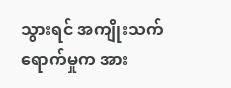သွားရင် အကျိုးသက်ရောက်မှုက အား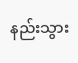နည်းသွား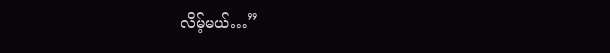လိမ့်မယ်…”